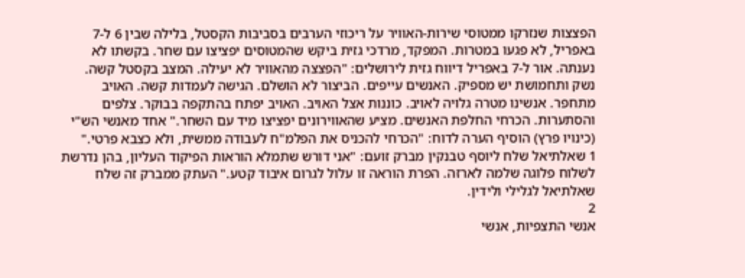הפצצות שנזרקו ממטוסי שירות-האוויר על ריכוזי הערבים בסביבות הקסטל, בלילה שבין 6 ל-7 באפריל, לא פגעו במטרות. המפקד, מרדכי גזית ביקש שהמטוסים יפציצו עם שחר. בקשתו לא נענתה. אור ל-7 באפריל דיווח גזית לירושלים: "הפצצה מהאוויר לא יעילה. המצב בקסטל קשה. נשק ותחמושת יש מספיק. האנשים עייפים. הביצור לא הושלם. הגישה לעמדות קשה. האויב מתחפר. אנשינו מטרה גלויה לאויב. כוננות אצל האויב. האויב יפתח בהתקפה בבוקר. צלפים והסתערות. הכרחי החלפת האנשים. מציע שהאווירונים יפציצו מיד עם השחר." אחד מאנשי הש"י (כינויו פרץ) הוסיף הערה לדוח: "הכרחי להכניס את הפלמ"ח לעבודה ממשית, ולא כצבא פרטי."
1 שאלתיאל שלח ליוסף טבנקין מברק זועם: "אני דורש שתמלא הוראות הפיקוד העליון, בהן נדרשת לשלוח פלוגה שלמה לארזה. הפרת הוראה זו עלול לגרום איבוד קטע." העתק ממברק זה שלח שאלתיאל לגלילי ולידין.
2
אנשי התצפיות, אנשי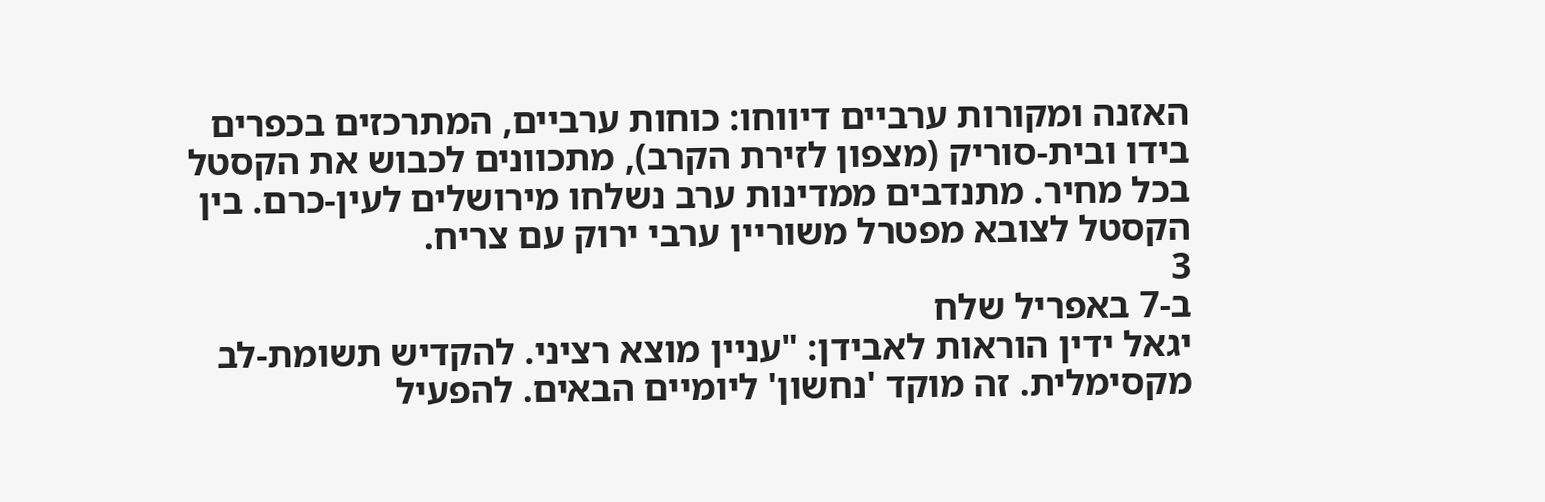האזנה ומקורות ערביים דיווחו: כוחות ערביים, המתרכזים בכפרים בידו ובית-סוריק (מצפון לזירת הקרב), מתכוונים לכבוש את הקסטל בכל מחיר. מתנדבים ממדינות ערב נשלחו מירושלים לעין-כרם. בין הקסטל לצובא מפטרל משוריין ערבי ירוק עם צריח.
3
ב-7 באפריל שלח
יגאל ידין הוראות לאבידן: "עניין מוצא רציני. להקדיש תשומת-לב מקסימלית. זה מוקד 'נחשון' ליומיים הבאים. להפעיל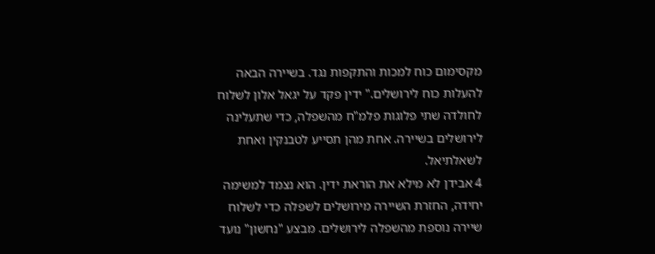מקסימום כוח למכות והתקפות נגד. בשיירה הבאה להעלות כוח לירושלים." ידין פקד על יגאל אלון לשלוח לחולדה שתי פלוגות פלמ"ח מהשפלה, כדי שתעלינה לירושלים בשיירה. אחת מהן תסייע לטבנקין ואחת לשאלתיאל.
4 אבידן לא מילא את הוראת ידין. הוא נצמד למשימה יחידה, החזרת השיירה מירושלים לשפלה כדי לשלוח שיירה נוספת מהשפלה לירושלים. מבצע "נחשון" נועד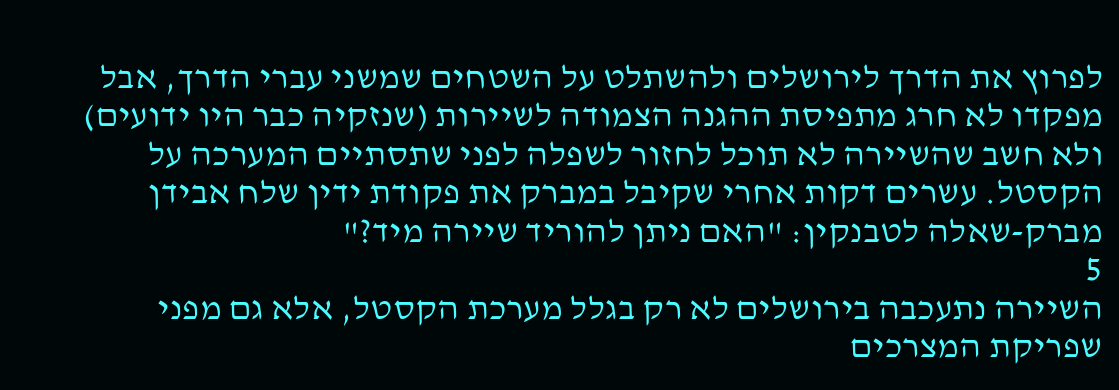לפרוץ את הדרך לירושלים ולהשתלט על השטחים שמשני עברי הדרך, אבל מפקדו לא חרג מתפיסת ההגנה הצמודה לשיירות (שנזקיה כבר היו ידועים) ולא חשב שהשיירה לא תוכל לחזור לשפלה לפני שתסתיים המערכה על הקסטל. עשרים דקות אחרי שקיבל במברק את פקודת ידין שלח אבידן מברק-שאלה לטבנקין: "האם ניתן להוריד שיירה מיד?"
5
השיירה נתעכבה בירושלים לא רק בגלל מערכת הקסטל, אלא גם מפני שפריקת המצרכים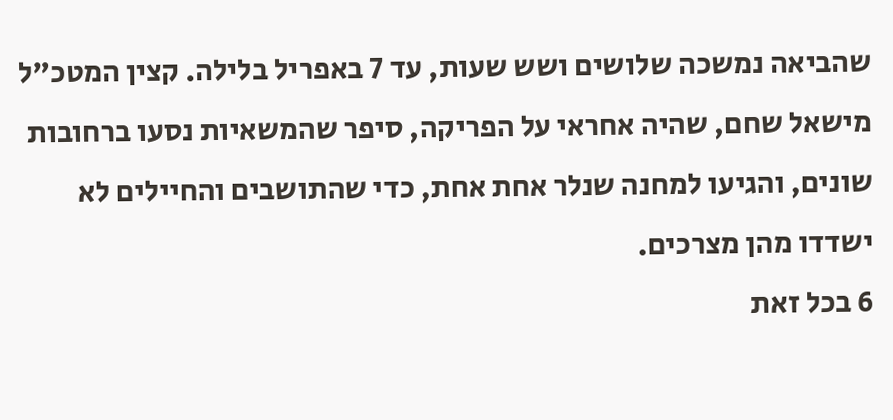שהביאה נמשכה שלושים ושש שעות, עד 7 באפריל בלילה. קצין המטכ"ל מישאל שחם, שהיה אחראי על הפריקה, סיפר שהמשאיות נסעו ברחובות שונים, והגיעו למחנה שנלר אחת אחת, כדי שהתושבים והחיילים לא ישדדו מהן מצרכים.
6 בכל זאת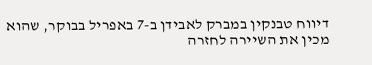דיווח טבנקין במברק לאבידן ב-7 באפריל בבוקר, שהוא מכין את השיירה לחזרה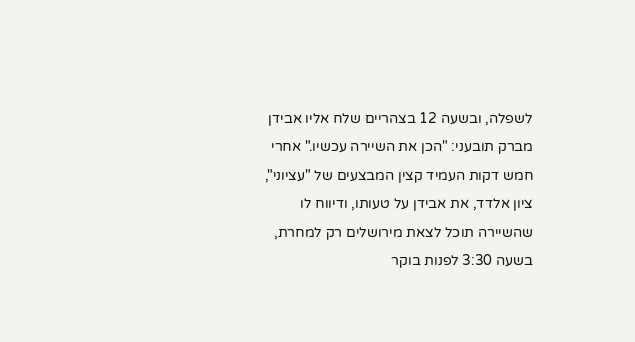לשפלה, ובשעה 12 בצהריים שלח אליו אבידן מברק תובעני: "הכן את השיירה עכשיו." אחרי חמש דקות העמיד קצין המבצעים של "עציוני", ציון אלדד, את אבידן על טעותו, ודיווח לו שהשיירה תוכל לצאת מירושלים רק למחרת, בשעה 3:30 לפנות בוקר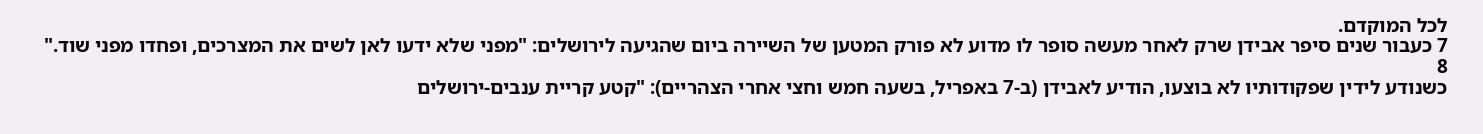לכל המוקדם.
7 כעבור שנים סיפר אבידן שרק לאחר מעשה סופר לו מדוע לא פורק המטען של השיירה ביום שהגיעה לירושלים: "מפני שלא ידעו לאן לשים את המצרכים, ופחדו מפני שוד."
8
כשנודע לידין שפקודותיו לא בוצעו, הודיע לאבידן (ב-7 באפריל, בשעה חמש וחצי אחרי הצהריים): "קטע קריית ענבים-ירושלים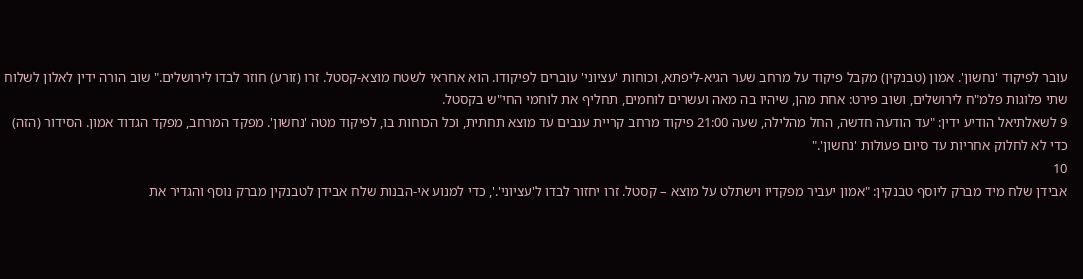עובר לפיקוד 'נחשון'. אמון (טבנקין) מקבל פיקוד על מרחב שער הגיא-ליפתא, וכוחות 'עציוני' עוברים לפיקודו. הוא אחראי לשטח מוצא-קסטל. זרו (זורע) חוזר לבדו לירושלים." שוב הורה ידין לאלון לשלוח שתי פלוגות פלמ"ח לירושלים, ושוב פירט: אחת מהן, שיהיו בה מאה ועשרים לוחמים, תחליף את לוחמי החי"ש בקסטל.
9 לשאלתיאל הודיע ידין: "עד הודעה חדשה, החל מהלילה, שעה 21:00 פיקוד מרחב קריית ענבים עד מוצא תחתית, וכל הכוחות בו, לפיקוד מטה 'נחשון'. מפקד המרחב, מפקד הגדוד אמון. הסידור (הזה) כדי לא לחלוק אחריות עד סיום פעולות 'נחשון'."
10
אבידן שלח מיד מברק ליוסף טבנקין: "אמון יעביר מפקדיו וישתלט על מוצא – קסטל. זרו יחזור לבדו ל'עציוני'.', כדי למנוע אי-הבנות שלח אבידן לטבנקין מברק נוסף והגדיר את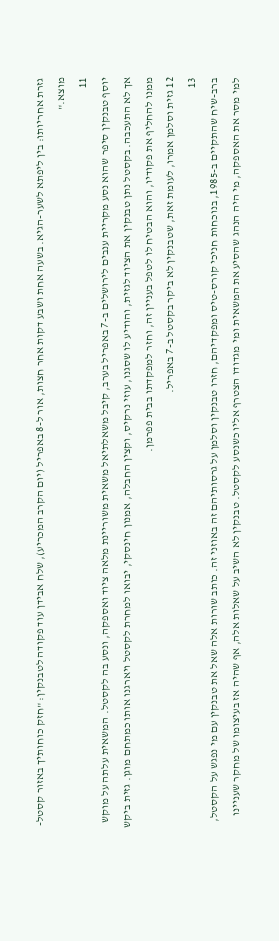גזרת אחריותו: בין ליפתא לשער-הגיא. בשעה אחת ושבע דקות אחר חצות, אור ל-8 באפריל (יום הקרב המכריע), שלח אבידן עוד פקודה לטבנקין: "חזק כוחותיך באזור קסטל-מוצא."
11
יוסף טבנקין סיפר שהוא נסע מקריית ענבים לירושלים ב-7 באפריל בערב, קיבל משאלתיאל משאית משוריינת מלאה ציוד ואספקה, ונסע בה לקסטל. המשאית עלתה על מוקש אך לא התעכבה. בקסטל נתן טבנקין את הציוד לגזית, והודיע לו שסגנו, עוזי נרקיס, וקצין החבלה, אמנון חינסקי, יבואו למחרת לקסטל ויארגנו אותו כמתחם מוגן. גזית ביקש ממנו להחליף את פקודיו, והוא הבטיח לו לטפל בעניין זה, וחזר למפקדתו בבית פפרמן.
12 גזית וסלמן אמרו, לעומת זאת, שטבנקין לא ביקר בקסטל ב-7 באפריל.
13
ברב-שיח שהתקיים ב-1985, בנוכחות חניכי קורס-טיס ומפקדיהם, חזרו טבנקין וסלמן על גרסותיהם זה באוזני זה. כותב שורות אלה שאל את טבנקין עם מי נפגש על הקסטל, למי מסר את האספקה, מי היה הנהג שהסיע את המשאית ומי מגדודו הצטרף אליו כשנסע לקסטל. טבנקין לא השיב על שאלות אלה, אף שהיה אז בעיצומו של מחקר שעניינו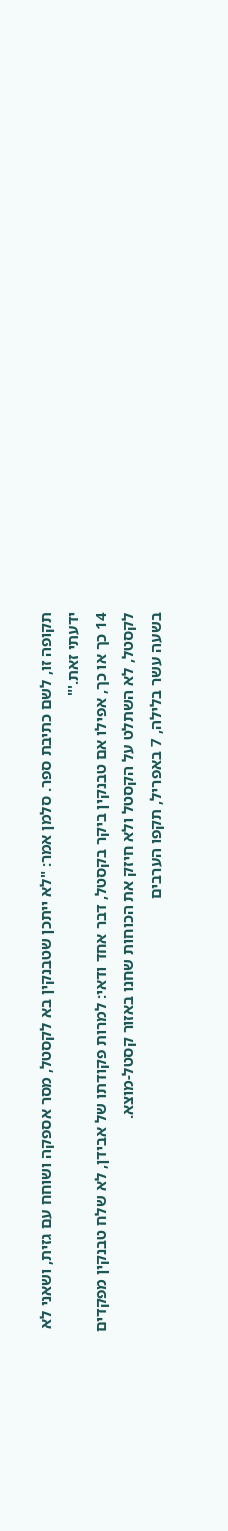תקופה זו, לשם כתיבת ספר. סלמן אמר: "לא ייתכן שטבנקין בא לקסטל, מסר אספקה ושוחח עם גזית, ושאני לא ידעתי זאת.'"
14 כך או כך, אפילו אם טבנקין ביקר בקסטל, דבר אחד ודאי: למרות פקודתו של אבידן, לא שלח טבנקין מפקדים לקסטל, לא השתלט על הקסטל ולא חיזק את הכוחות שחנו באזור קסטל-מוצא.
בשעה עשר בלילה, 7 באפריל, תקפו הערבים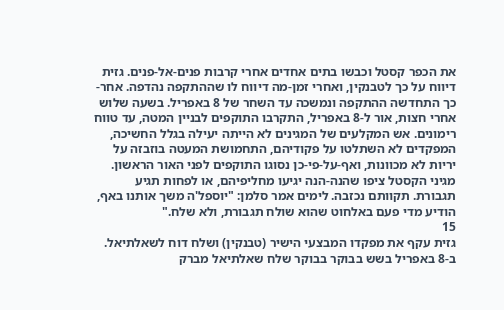את הכפר קסטל וכבשו בתים אחדים אחרי קרבות פנים-אל-פנים. גזית דיווח על כך לטבנקין, ואחרי זמן-מה דיווח לו שההתקפה נהדפה. אחר-כך התחדשה ההתקפה ונמשכה עד השחר של 8 באפריל. בשעה שלוש אחרי חצות, אור ל-8 באפריל, התקרבו התוקפים לבניין המטה, עד טווח רימונים. אש המקלעים של המגינים לא הייתה יעילה בגלל החשיכה, המפקדים לא השתלטו על פקודיהם, התחמושת המעטה בוזבזה על יריות לא מכוונות, ואף-על-פי-כן נסוגו התוקפים לפני האור הראשון. מגיני הקסטל ציפו שהנה-הנה יגיעו מחליפיהם, או לפחות תגיע תגבורת. תקוותם נכזבה. לימים אמר סלמן: "יוספל'ה משך אותנו באף, הודיע מדי פעם באלחוט שהוא שולח תגבורת, ולא שלח."
15
גזית עקף את מפקדו המבצעי הישיר (טבנקין) ושלח דוח לשאלתיאל. ב-8 באפריל בשש בבוקר בבוקר שלח שאלתיאל מברק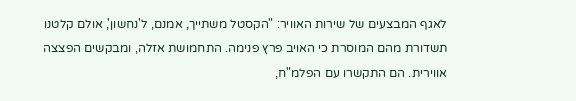לאגף המבצעים של שירות האוויר: "הקסטל משתייך, אמנם, ל'נחשון', אולם קלטנו תשדורת מהם המוסרת כי האויב פרץ פנימה. התחמושת אזלה, ומבקשים הפצצה אווירית. הם התקשרו עם הפלמ"ח,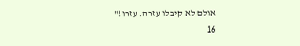אולם לא קיבלו עזרה. עזרו!"
16